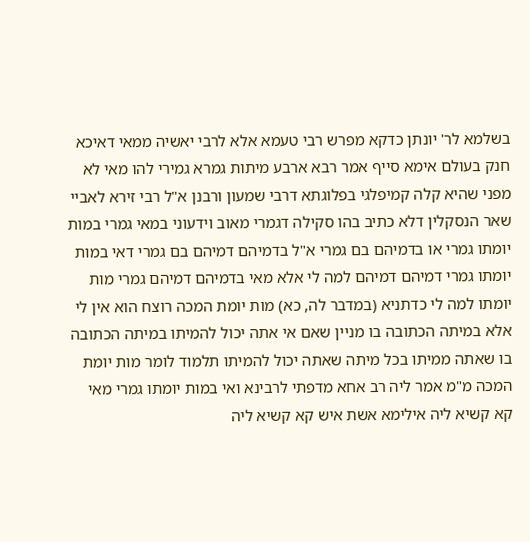בשלמא לר' יונתן כדקא מפרש רבי טעמא אלא לרבי יאשיה ממאי דאיכא חנק בעולם אימא סייף אמר רבא ארבע מיתות גמרא גמירי להו מאי לא מפני שהיא קלה קמיפלגי בפלוגתא דרבי שמעון ורבנן א"ל רבי זירא לאביי שאר הנסקלין דלא כתיב בהו סקילה דגמרי מאוב וידעוני במאי גמרי במות יומתו גמרי או בדמיהם בם גמרי א"ל בדמיהם דמיהם בם גמרי דאי במות יומתו גמרי דמיהם דמיהם למה לי אלא מאי בדמיהם דמיהם גמרי מות יומתו למה לי כדתניא (במדבר לה, כא) מות יומת המכה רוצח הוא אין לי אלא במיתה הכתובה בו מניין שאם אי אתה יכול להמיתו במיתה הכתובה בו שאתה ממיתו בכל מיתה שאתה יכול להמיתו תלמוד לומר מות יומת המכה מ"מ אמר ליה רב אחא מדפתי לרבינא ואי במות יומתו גמרי מאי קא קשיא ליה אילימא אשת איש קא קשיא ליה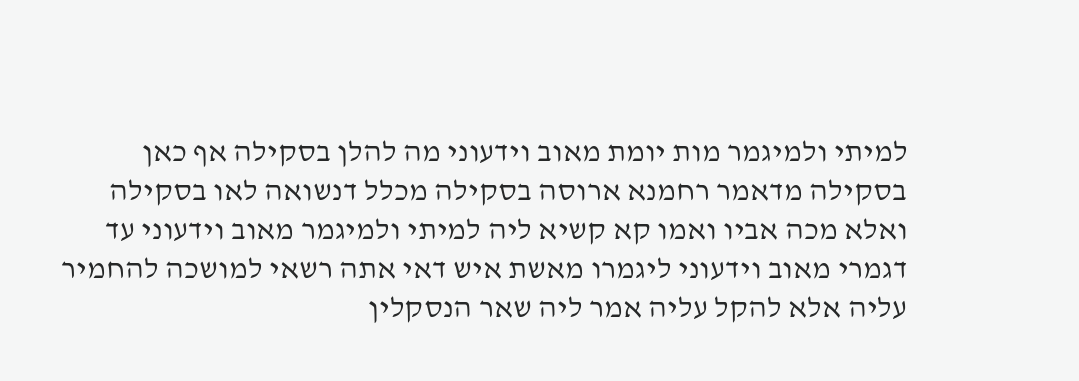למיתי ולמיגמר מות יומת מאוב וידעוני מה להלן בסקילה אף כאן בסקילה מדאמר רחמנא ארוסה בסקילה מכלל דנשואה לאו בסקילה ואלא מכה אביו ואמו קא קשיא ליה למיתי ולמיגמר מאוב וידעוני עד דגמרי מאוב וידעוני ליגמרו מאשת איש דאי אתה רשאי למושכה להחמיר עליה אלא להקל עליה אמר ליה שאר הנסקלין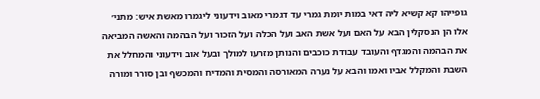גופייהו קא קשיא ליה דאי במות יומת גמרי עד דגמרי מאוב וידעוני ליגמרו מאשת איש: מתני׳ אלו הן הנסקלין הבא על האם ועל אשת האב ועל הכלה ועל הזכור ועל הבהמה והאשה המביאה את הבהמה והמגדף והעובד עבודת כוכבים והנותן מזרעו למולך ובעל אוב וידעוני והמחלל את השבת והמקלל אביו ואמו והבא על נערה המאורסה והמסית והמדיח והמכשף ובן סורר ומורה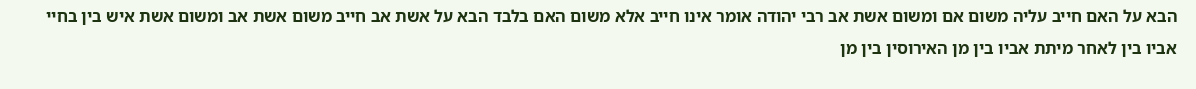הבא על האם חייב עליה משום אם ומשום אשת אב רבי יהודה אומר אינו חייב אלא משום האם בלבד הבא על אשת אב חייב משום אשת אב ומשום אשת איש בין בחיי אביו בין לאחר מיתת אביו בין מן האירוסין בין מן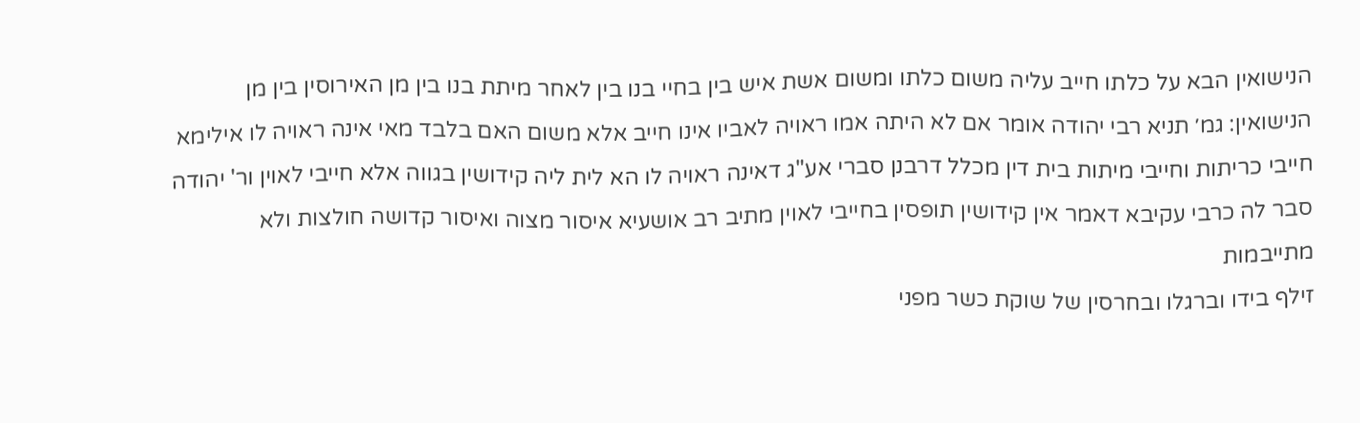הנישואין הבא על כלתו חייב עליה משום כלתו ומשום אשת איש בין בחיי בנו בין לאחר מיתת בנו בין מן האירוסין בין מן הנישואין: גמ׳ תניא רבי יהודה אומר אם לא היתה אמו ראויה לאביו אינו חייב אלא משום האם בלבד מאי אינה ראויה לו אילימא חייבי כריתות וחייבי מיתות בית דין מכלל דרבנן סברי אע"ג דאינה ראויה לו הא לית ליה קידושין בגווה אלא חייבי לאוין ור' יהודה סבר לה כרבי עקיבא דאמר אין קידושין תופסין בחייבי לאוין מתיב רב אושעיא איסור מצוה ואיסור קדושה חולצות ולא מתייבמות
זילף בידו וברגלו ובחרסין של שוקת כשר מפני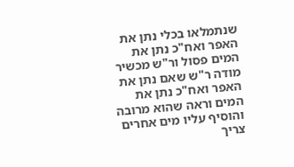שנתמלאו בכלי נתן את האפר ואח"כ נתן את המים פסול ור"ש מכשיר מודה ר"ש שאם נתן את האפר ואח"כ נתן את המים וראה שהוא מרובה והוסיף עליו מים אחרים צריך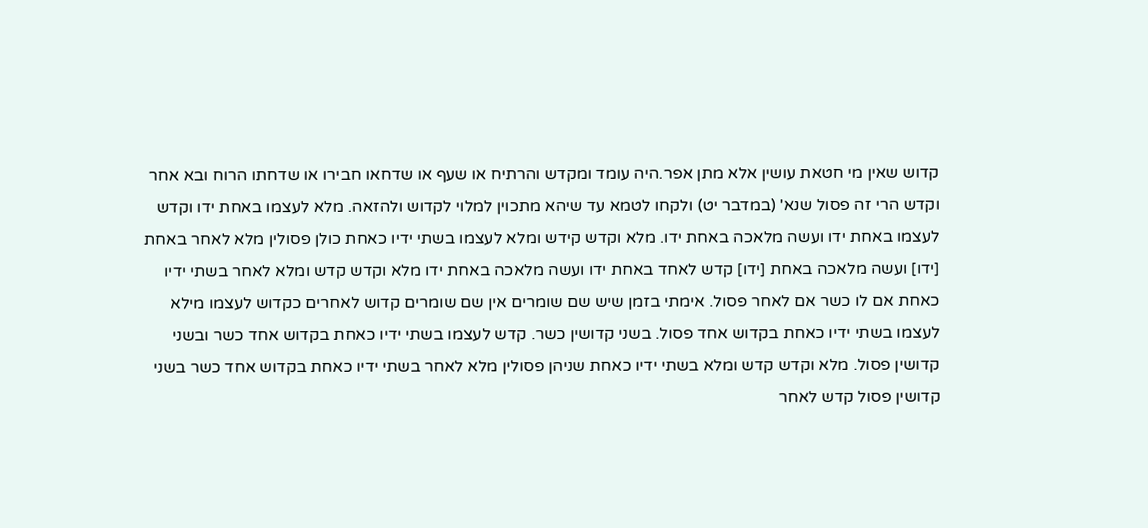קדוש שאין מי חטאת עושין אלא מתן אפר.היה עומד ומקדש והרתיח או שעף או שדחאו חבירו או שדחתו הרוח ובא אחר וקדש הרי זה פסול שנא' (במדבר יט) ולקחו לטמא עד שיהא מתכוין למלוי לקדוש ולהזאה. מלא לעצמו באחת ידו וקדש לעצמו באחת ידו ועשה מלאכה באחת ידו. מלא וקדש קידש ומלא לעצמו בשתי ידיו כאחת כולן פסולין מלא לאחר באחת [ידו] ועשה מלאכה באחת [ידו] קדש לאחד באחת ידו ועשה מלאכה באחת ידו מלא וקדש קדש ומלא לאחר בשתי ידיו כאחת אם לו כשר אם לאחר פסול. אימתי בזמן שיש שם שומרים אין שם שומרים קדוש לאחרים כקדוש לעצמו מילא לעצמו בשתי ידיו כאחת בקדוש אחד פסול. בשני קדושין כשר. קדש לעצמו בשתי ידיו כאחת בקדוש אחד כשר ובשני קדושין פסול. מלא וקדש קדש ומלא בשתי ידיו כאחת שניהן פסולין מלא לאחר בשתי ידיו כאחת בקדוש אחד כשר בשני קדושין פסול קדש לאחר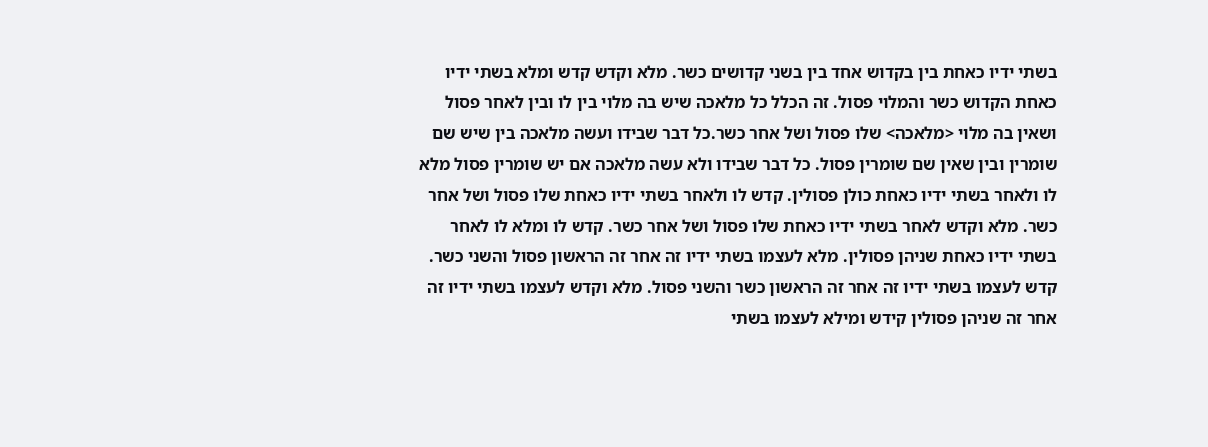בשתי ידיו כאחת בין בקדוש אחד בין בשני קדושים כשר. מלא וקדש קדש ומלא בשתי ידיו כאחת הקדוש כשר והמלוי פסול. זה הכלל כל מלאכה שיש בה מלוי בין לו ובין לאחר פסול ושאין בה מלוי <מלאכה> שלו פסול ושל אחר כשר.כל דבר שבידו ועשה מלאכה בין שיש שם שומרין ובין שאין שם שומרין פסול. כל דבר שבידו ולא עשה מלאכה אם יש שומרין פסול מלא לו ולאחר בשתי ידיו כאחת כולן פסולין. קדש לו ולאחר בשתי ידיו כאחת שלו פסול ושל אחר כשר. מלא וקדש לאחר בשתי ידיו כאחת שלו פסול ושל אחר כשר. קדש לו ומלא לו לאחר בשתי ידיו כאחת שניהן פסולין. מלא לעצמו בשתי ידיו זה אחר זה הראשון פסול והשני כשר. קדש לעצמו בשתי ידיו זה אחר זה הראשון כשר והשני פסול. מלא וקדש לעצמו בשתי ידיו זה אחר זה שניהן פסולין קידש ומילא לעצמו בשתי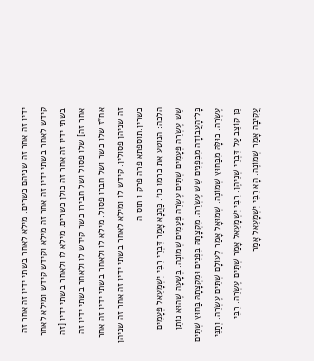ידיו זה אחר זה שניהם כשרים. מילא לאחר בשתי ידיו זה אחר זה קידש לאחר בשתי ידיו זה אחר זה מילא וקידש קידש ומילא לאחר בשתי ידיו זה אחר זה כולן כשרים. מילא לו ולאחר בשתי ידיו [זה אחר זה] שלו פסול ושל חבירו כשר קידש לו ולאחר בשתי ידיו זה אח"ז שלו כשר ושל חברו פסול. מילא לו ולאחר בשתי ידיו זה אחר זה שניהן פסולין. קידש לו ומילא לאחר בשתי ידיו זה אחר זה שניהן כשרין.תוספתא פרה פרק ו תוס ה
הלכה: הנוטע את כרמו כו׳. כַּהֲנָא אָמַר דִּבְרֵי רִבִּי יִשְׁמָעֵאל פְּעָמִים שֵׁשׁ עֶשְׂרֵה פְּעָמִים שְׁתֵּים עֶשְׂרֵה פְּעָמִים שְׁמוֹנֶה. בְּשָׁעָה שֶׁהוּא נוֹתֵן כָּל־הָעֲבוֹדָה מִבִּפְנִים שֵׁשׁ עֶשְׂרֵה. מִקְצָתָהּ בִּפְנִים וּמִקְצָתָהּ בַּחוּץ שְׁתֵּים עֶשְׂרֵה. כוּלָּהּ מִבַּחוּץ שְׁמוֹנֶה. שְׁמוּאָל אָמַר לְעוֹלָם שְׁתֵּים עֶשְׂרֵה. וְתַנֵּי כֵּן קוֹצֵב עַל דִּבְרֵי שְׁנֵיהֶן. רִבִּי יִשְׁמָעֵאל אָמַר שְׁתֵּים עֶשְׂרֵה. רִבִּי עֲקִיבָה אָמַר שְׁמוֹנֶה. הָא רִבִּי יִשְׁמָעֵאל אָמַר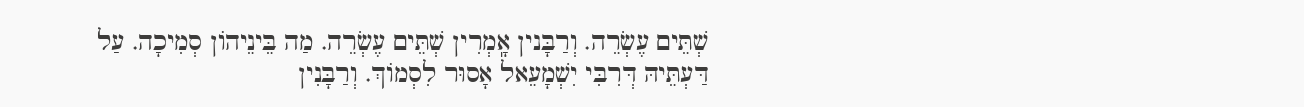שְׁתֵּים עֶשְׂרֵה. וְרַבָּנין אָֽמְרִין שְׁתֵּים עֶשְׂרֵה. מַה בֵּינֵיהוֹן סְמִיכָה. עַל דַּעְתֵּיהּ דְּרִבִּי יִשְׁמָעֵאל אָסוּר לִסְמוֹךְ. וְרַבָּנִין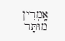אָֽמְרִין מוּתָּר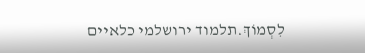לִסְמוֹךְ.תלמוד ירושלמי כלאיים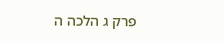פרק ג הלכה ה